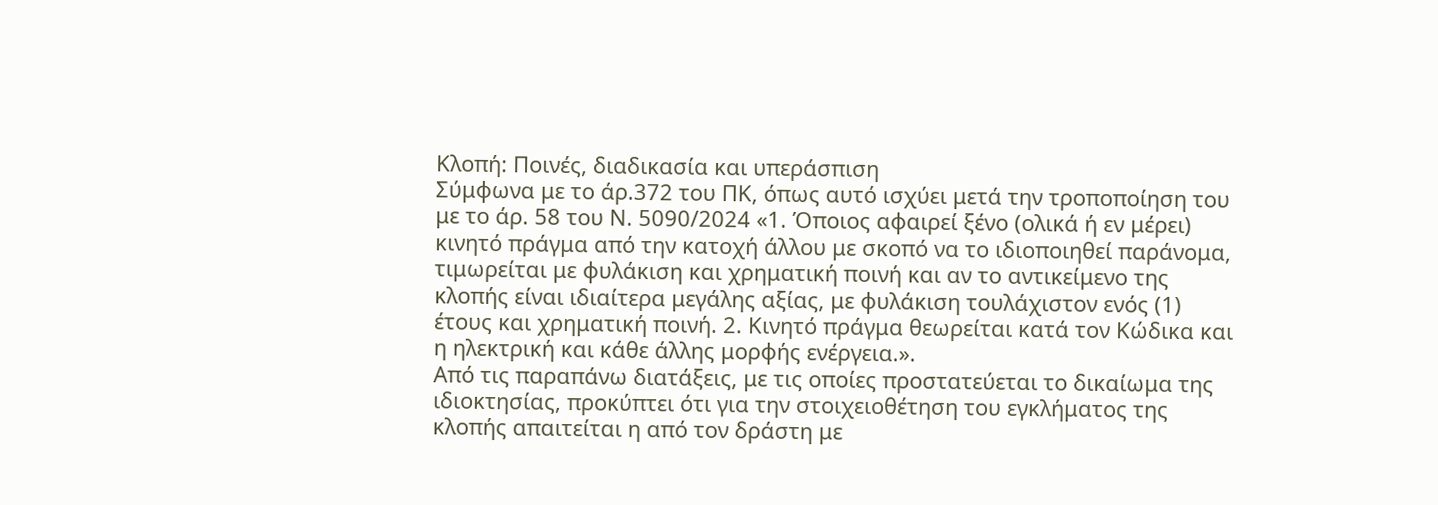Κλοπή: Ποινές, διαδικασία και υπεράσπιση
Σύμφωνα με το άρ.372 του ΠΚ, όπως αυτό ισχύει μετά την τροποποίηση του με το άρ. 58 του Ν. 5090/2024 «1. Όποιος αφαιρεί ξένο (ολικά ή εν μέρει) κινητό πράγμα από την κατοχή άλλου με σκοπό να το ιδιοποιηθεί παράνομα, τιμωρείται με φυλάκιση και χρηματική ποινή και αν το αντικείμενο της κλοπής είναι ιδιαίτερα μεγάλης αξίας, με φυλάκιση τουλάχιστον ενός (1) έτους και χρηματική ποινή. 2. Κινητό πράγμα θεωρείται κατά τον Κώδικα και η ηλεκτρική και κάθε άλλης μορφής ενέργεια.».
Από τις παραπάνω διατάξεις, με τις οποίες προστατεύεται το δικαίωμα της ιδιοκτησίας, προκύπτει ότι για την στοιχειοθέτηση του εγκλήματος της κλοπής απαιτείται η από τον δράστη με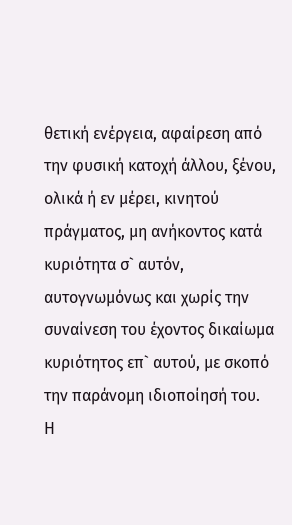θετική ενέργεια, αφαίρεση από την φυσική κατοχή άλλου, ξένου, ολικά ή εν μέρει, κινητού πράγματος, μη ανήκοντος κατά κυριότητα σ` αυτόν, αυτογνωμόνως και χωρίς την συναίνεση του έχοντος δικαίωμα κυριότητος επ` αυτού, με σκοπό την παράνομη ιδιοποίησή του.
Η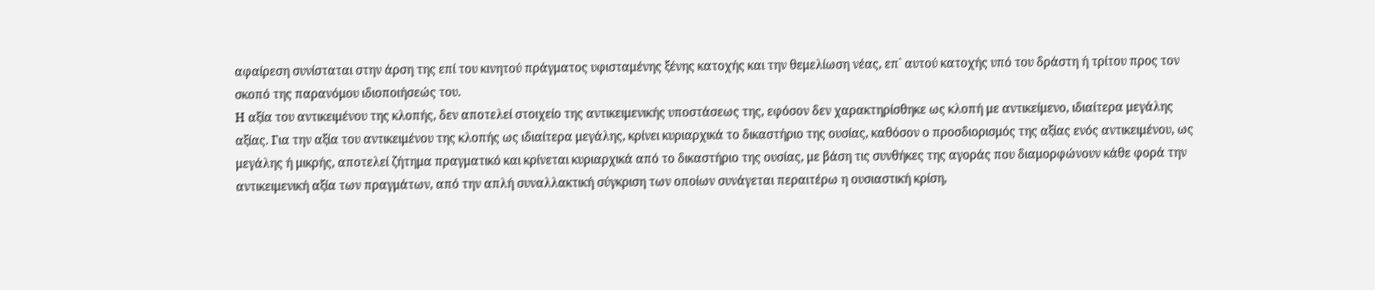αφαίρεση συνίσταται στην άρση της επί του κινητού πράγματος υφισταμένης ξένης κατοχής και την θεμελίωση νέας, επ` αυτού κατοχής υπό του δράστη ή τρίτου προς τον σκοπό της παρανόμου ιδιοποιήσεώς του.
Η αξία του αντικειμένου της κλοπής, δεν αποτελεί στοιχείο της αντικειμενικής υποστάσεως της, εφόσον δεν χαρακτηρίσθηκε ως κλοπή με αντικείμενο, ιδιαίτερα μεγάλης αξίας. Για την αξία του αντικειμένου της κλοπής ως ιδιαίτερα μεγάλης, κρίνει κυριαρχικά το δικαστήριο της ουσίας, καθόσον ο προσδιορισμός της αξίας ενός αντικειμένου, ως μεγάλης ή μικρής, αποτελεί ζήτημα πραγματικό και κρίνεται κυριαρχικά από το δικαστήριο της ουσίας, με βάση τις συνθήκες της αγοράς που διαμορφώνουν κάθε φορά την αντικειμενική αξία των πραγμάτων, από την απλή συναλλακτική σύγκριση των οποίων συνάγεται περαιτέρω η ουσιαστική κρίση,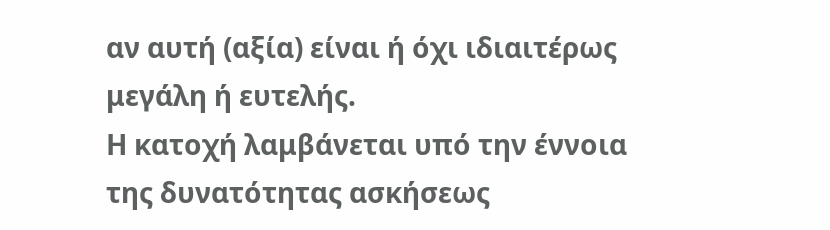αν αυτή (αξία) είναι ή όχι ιδιαιτέρως μεγάλη ή ευτελής.
Η κατοχή λαμβάνεται υπό την έννοια της δυνατότητας ασκήσεως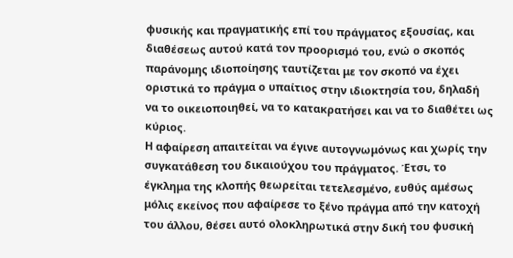φυσικής και πραγματικής επί του πράγματος εξουσίας, και διαθέσεως αυτού κατά τον προορισμό του, ενώ ο σκοπός παράνομης ιδιοποίησης ταυτίζεται με τον σκοπό να έχει οριστικά το πράγμα ο υπαίτιος στην ιδιοκτησία του, δηλαδή να το οικειοποιηθεί, να το κατακρατήσει και να το διαθέτει ως κύριος.
Η αφαίρεση απαιτείται να έγινε αυτογνωμόνως και χωρίς την συγκατάθεση του δικαιούχου του πράγματος. Έτσι, το έγκλημα της κλοπής θεωρείται τετελεσμένο, ευθύς αμέσως μόλις εκείνος που αφαίρεσε το ξένο πράγμα από την κατοχή του άλλου, θέσει αυτό ολοκληρωτικά στην δική του φυσική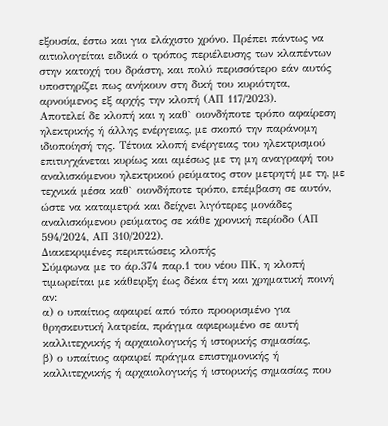εξουσία, έστω και για ελάχιστο χρόνο. Πρέπει πάντως να αιτιολογείται ειδικά ο τρόπος περιέλευσης των κλαπέντων στην κατοχή του δράστη, και πολύ περισσότερο εάν αυτός υποστηρίζει πως ανήκουν στη δική του κυριότητα, αρνούμενος εξ αρχής την κλοπή (ΑΠ 117/2023).
Αποτελεί δε κλοπή και η καθ` οιονδήποτε τρόπο αφαίρεση ηλεκτρικής ή άλλης ενέργειας, με σκοπό την παράνομη ιδιοποίησή της. Τέτοια κλοπή ενέργειας του ηλεκτρισμού επιτυγχάνεται κυρίως και αμέσως με τη μη αναγραφή του αναλισκόμενου ηλεκτρικού ρεύματος στον μετρητή με τη, με τεχνικά μέσα καθ` οιονδήποτε τρόπο, επέμβαση σε αυτόν, ώστε να καταμετρά και δείχνει λιγότερες μονάδες αναλισκόμενου ρεύματος σε κάθε χρονική περίοδο (ΑΠ 594/2024, ΑΠ 310/2022).
Διακεκριμένες περιπτώσεις κλοπής
Σύμφωνα με το άρ.374 παρ.1 του νέου ΠΚ, η κλοπή τιμωρείται με κάθειρξη έως δέκα έτη και χρηματική ποινή αν:
α) ο υπαίτιος αφαιρεί από τόπο προορισμένο για θρησκευτική λατρεία, πράγμα αφιερωμένο σε αυτή καλλιτεχνικής ή αρχαιολογικής ή ιστορικής σημασίας,
β) ο υπαίτιος αφαιρεί πράγμα επιστημονικής ή καλλιτεχνικής ή αρχαιολογικής ή ιστορικής σημασίας που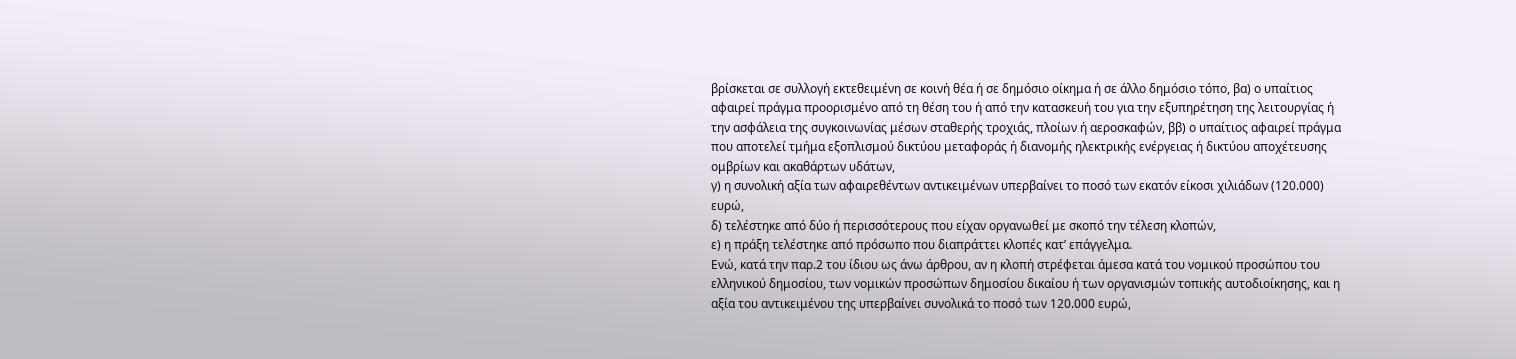βρίσκεται σε συλλογή εκτεθειμένη σε κοινή θέα ή σε δημόσιο οίκημα ή σε άλλο δημόσιο τόπο, βα) ο υπαίτιος αφαιρεί πράγμα προορισμένο από τη θέση του ή από την κατασκευή του για την εξυπηρέτηση της λειτουργίας ή την ασφάλεια της συγκοινωνίας μέσων σταθερής τροχιάς, πλοίων ή αεροσκαφών, ββ) ο υπαίτιος αφαιρεί πράγμα που αποτελεί τμήμα εξοπλισμού δικτύου μεταφοράς ή διανομής ηλεκτρικής ενέργειας ή δικτύου αποχέτευσης ομβρίων και ακαθάρτων υδάτων,
γ) η συνολική αξία των αφαιρεθέντων αντικειμένων υπερβαίνει το ποσό των εκατόν είκοσι χιλιάδων (120.000) ευρώ,
δ) τελέστηκε από δύο ή περισσότερους που είχαν οργανωθεί με σκοπό την τέλεση κλοπών,
ε) η πράξη τελέστηκε από πρόσωπο που διαπράττει κλοπές κατ’ επάγγελμα.
Ενώ, κατά την παρ.2 του ίδιου ως άνω άρθρου, αν η κλοπή στρέφεται άμεσα κατά του νομικού προσώπου του ελληνικού δημοσίου, των νομικών προσώπων δημοσίου δικαίου ή των οργανισμών τοπικής αυτοδιοίκησης, και η αξία του αντικειμένου της υπερβαίνει συνολικά το ποσό των 120.000 ευρώ,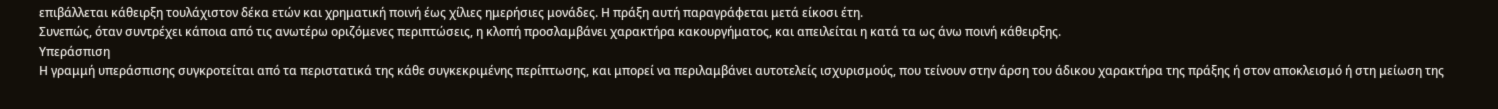επιβάλλεται κάθειρξη τουλάχιστον δέκα ετών και χρηματική ποινή έως χίλιες ημερήσιες μονάδες. Η πράξη αυτή παραγράφεται μετά είκοσι έτη.
Συνεπώς, όταν συντρέχει κάποια από τις ανωτέρω οριζόμενες περιπτώσεις, η κλοπή προσλαμβάνει χαρακτήρα κακουργήματος, και απειλείται η κατά τα ως άνω ποινή κάθειρξης.
Υπεράσπιση
Η γραμμή υπεράσπισης συγκροτείται από τα περιστατικά της κάθε συγκεκριμένης περίπτωσης, και μπορεί να περιλαμβάνει αυτοτελείς ισχυρισμούς, που τείνουν στην άρση του άδικου χαρακτήρα της πράξης ή στον αποκλεισμό ή στη μείωση της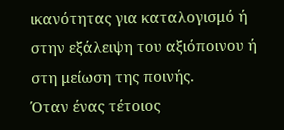ικανότητας για καταλογισμό ή στην εξάλειψη του αξιόποινου ή στη μείωση της ποινής.
Όταν ένας τέτοιος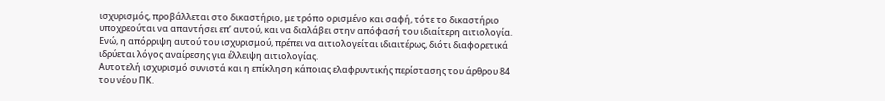ισχυρισμός, προβάλλεται στο δικαστήριο, με τρόπο ορισμένο και σαφή, τότε το δικαστήριο υποχρεούται να απαντήσει επ’ αυτού, και να διαλάβει στην απόφασή του ιδιαίτερη αιτιολογία. Ενώ, η απόρριψη αυτού του ισχυρισμού, πρέπει να αιτιολογείται ιδιαιτέρως, διότι διαφορετικά ιδρύεται λόγος αναίρεσης για έλλειψη αιτιολογίας.
Αυτοτελή ισχυρισμό συνιστά και η επίκληση κάποιας ελαφρυντικής περίστασης του άρθρου 84 του νέου ΠΚ.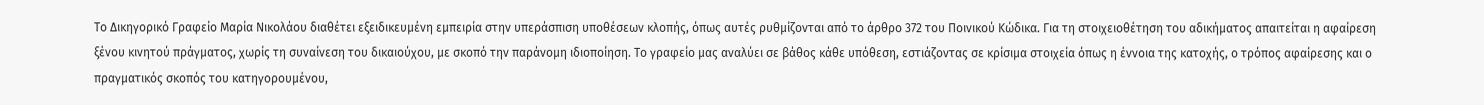Το Δικηγορικό Γραφείο Μαρία Νικολάου διαθέτει εξειδικευμένη εμπειρία στην υπεράσπιση υποθέσεων κλοπής, όπως αυτές ρυθμίζονται από το άρθρο 372 του Ποινικού Κώδικα. Για τη στοιχειοθέτηση του αδικήματος απαιτείται η αφαίρεση ξένου κινητού πράγματος, χωρίς τη συναίνεση του δικαιούχου, με σκοπό την παράνομη ιδιοποίηση. Το γραφείο μας αναλύει σε βάθος κάθε υπόθεση, εστιάζοντας σε κρίσιμα στοιχεία όπως η έννοια της κατοχής, ο τρόπος αφαίρεσης και ο πραγματικός σκοπός του κατηγορουμένου,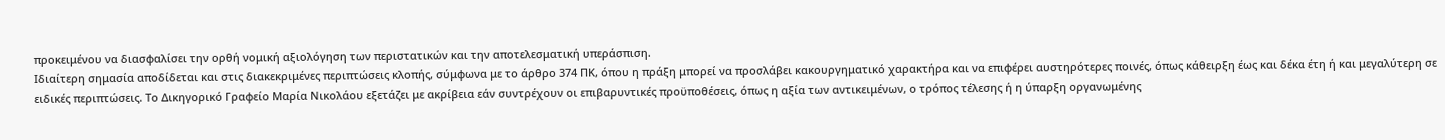προκειμένου να διασφαλίσει την ορθή νομική αξιολόγηση των περιστατικών και την αποτελεσματική υπεράσπιση.
Ιδιαίτερη σημασία αποδίδεται και στις διακεκριμένες περιπτώσεις κλοπής, σύμφωνα με το άρθρο 374 ΠΚ, όπου η πράξη μπορεί να προσλάβει κακουργηματικό χαρακτήρα και να επιφέρει αυστηρότερες ποινές, όπως κάθειρξη έως και δέκα έτη ή και μεγαλύτερη σε ειδικές περιπτώσεις. Το Δικηγορικό Γραφείο Μαρία Νικολάου εξετάζει με ακρίβεια εάν συντρέχουν οι επιβαρυντικές προϋποθέσεις, όπως η αξία των αντικειμένων, ο τρόπος τέλεσης ή η ύπαρξη οργανωμένης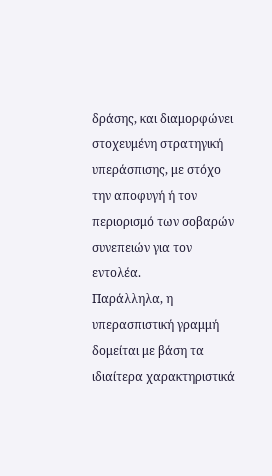δράσης, και διαμορφώνει στοχευμένη στρατηγική υπεράσπισης, με στόχο την αποφυγή ή τον περιορισμό των σοβαρών συνεπειών για τον εντολέα.
Παράλληλα, η υπερασπιστική γραμμή δομείται με βάση τα ιδιαίτερα χαρακτηριστικά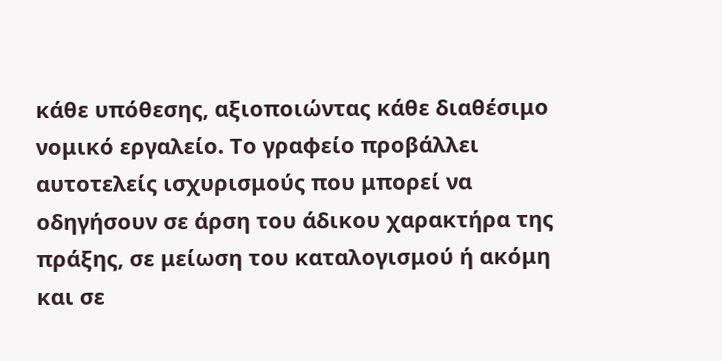κάθε υπόθεσης, αξιοποιώντας κάθε διαθέσιμο νομικό εργαλείο. Το γραφείο προβάλλει αυτοτελείς ισχυρισμούς που μπορεί να οδηγήσουν σε άρση του άδικου χαρακτήρα της πράξης, σε μείωση του καταλογισμού ή ακόμη και σε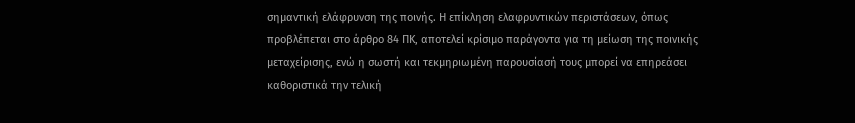σημαντική ελάφρυνση της ποινής. Η επίκληση ελαφρυντικών περιστάσεων, όπως προβλέπεται στο άρθρο 84 ΠΚ, αποτελεί κρίσιμο παράγοντα για τη μείωση της ποινικής μεταχείρισης, ενώ η σωστή και τεκμηριωμένη παρουσίασή τους μπορεί να επηρεάσει καθοριστικά την τελική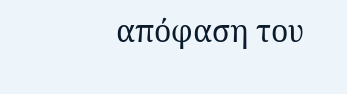απόφαση του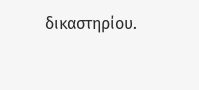δικαστηρίου.